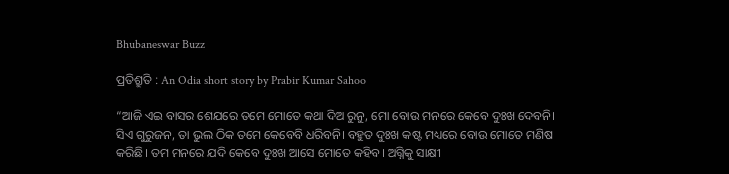Bhubaneswar Buzz

ପ୍ରତିଶ୍ରୁତି : An Odia short story by Prabir Kumar Sahoo

“ଆଜି ଏଇ ବାସର ଶେଯରେ ତମେ ମୋତେ କଥା ଦିଅ ରୁନୁ, ମୋ ବୋଉ ମନରେ କେବେ ଦୁଃଖ ଦେବନି। ସିଏ ଗୁରୁଜନ, ତା ଭୁଲ ଠିକ ତମେ କେବେବି ଧରିବନି। ବହୁତ ଦୁଃଖ କଷ୍ଟ ମଧ୍ୟରେ ବୋଉ ମୋତେ ମଣିଷ କରିଛି। ତମ ମନରେ ଯଦି କେବେ ଦୁଃଖ ଆସେ ମୋତେ କହିବ। ଅଗ୍ନିକୁ ସାକ୍ଷୀ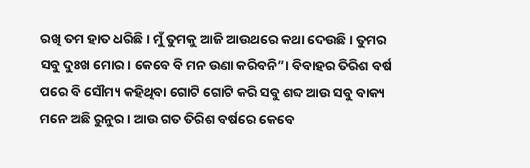ରଖି ତମ ହାତ ଧରିଛି। ମୁଁ ତୁମକୁ ଆଜି ଆଉଥରେ କଥା ଦେଉଛି। ତୁମର ସବୁ ଦୁଃଖ ମୋର। କେବେ ବି ମନ ଉଣା କରିବନି”। ବିବାହର ତିରିଶ ବର୍ଷ ପରେ ବି ସୌମ୍ୟ କହିଥିବା ଗୋଟି ଗୋଟି କରି ସବୁ ଶବ୍ଦ ଆଉ ସବୁ ବାକ୍ୟ ମନେ ଅଛି ରୁନୁର। ଆଉ ଗତ ତିରିଶ ବର୍ଷରେ କେବେ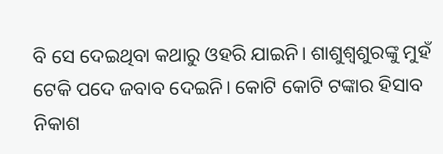ବି ସେ ଦେଇଥିବା କଥାରୁ ଓହରି ଯାଇନି। ଶାଶୁଶ୍ବଶୁରଙ୍କୁ ମୁହଁ ଟେକି ପଦେ ଜବାବ ଦେଇନି। କୋଟି କୋଟି ଟଙ୍କାର ହିସାବ ନିକାଶ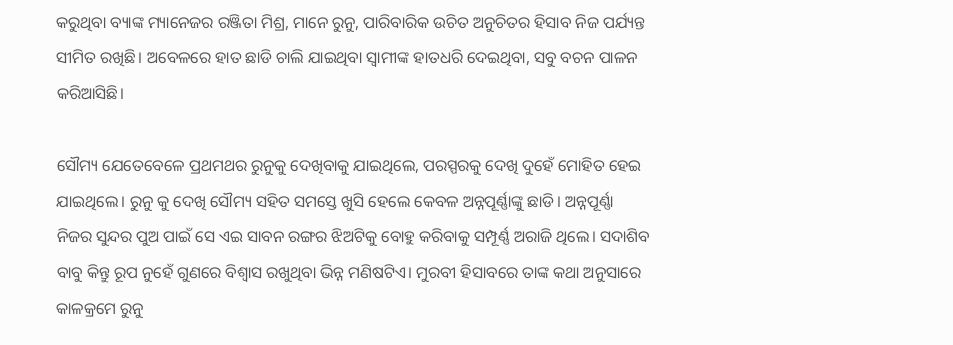କରୁଥିବା ବ୍ୟାଙ୍କ ମ୍ୟାନେଜର ରଞ୍ଜିତା ମିଶ୍ର, ମାନେ ରୁନୁ, ପାରିବାରିକ ଉଚିତ ଅନୁଚିତର ହିସାବ ନିଜ ପର୍ଯ୍ୟନ୍ତ ସୀମିତ ରଖିଛି। ଅବେଳରେ ହାତ ଛାଡି ଚାଲି ଯାଇଥିବା ସ୍ୱାମୀଙ୍କ ହାତଧରି ଦେଇଥିବା, ସବୁ ବଚନ ପାଳନ କରିଆସିଛି।

ସୌମ୍ୟ ଯେତେବେଳେ ପ୍ରଥମଥର ରୁନୁକୁ ଦେଖିବାକୁ ଯାଇଥିଲେ, ପରସ୍ପରକୁ ଦେଖି ଦୁହେଁ ମୋହିତ ହେଇ ଯାଇଥିଲେ। ରୁନୁ କୁ ଦେଖି ସୌମ୍ୟ ସହିତ ସମସ୍ତେ ଖୁସି ହେଲେ କେବଳ ଅନ୍ନପୂର୍ଣ୍ଣାଙ୍କୁ ଛାଡି। ଅନ୍ନପୂର୍ଣ୍ଣା ନିଜର ସୁନ୍ଦର ପୁଅ ପାଇଁ ସେ ଏଇ ସାବନ ରଙ୍ଗର ଝିଅଟିକୁ ବୋହୁ କରିବାକୁ ସମ୍ପୂର୍ଣ୍ଣ ଅରାଜି ଥିଲେ। ସଦାଶିବ ବାବୁ କିନ୍ତୁ ରୂପ ନୁହେଁ ଗୁଣରେ ବିଶ୍ୱାସ ରଖୁଥିବା ଭିନ୍ନ ମଣିଷଟିଏ। ମୁରବୀ ହିସାବରେ ତାଙ୍କ କଥା ଅନୁସାରେ କାଳକ୍ରମେ ରୁନୁ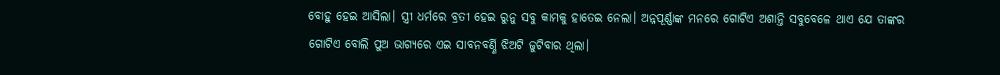ବୋହୁ ହେଇ ଆସିଲା। ସ୍ତ୍ରୀ ଧର୍ମରେ ବ୍ରତୀ ହେଇ ରୁନୁ ସବୁ କାମକୁ ହାତେଇ ନେଲା। ଅନ୍ନପୂର୍ଣ୍ଣାଙ୍କ ମନରେ ଗୋଟିଏ ଅଶାନ୍ତି ସବୁବେଳେ ଥାଏ ଯେ ତାଙ୍କର ଗୋଟିଏ ବୋଲି ପୁଅ ଭାଗ୍ୟରେ ଏଇ ସାବନବର୍ଣ୍ଣି ଝିଅଟି ଜୁଟିବାର ଥିଲା।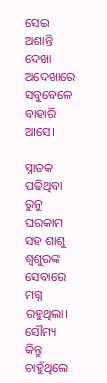ସେଇ ଅଶାନ୍ତି ଦେଖା ଅଦେଖାରେ ସବୁବେଳେ ବାହାରି ଆସେ।

ସ୍ନାତକ ପଢିଥିବା ରୁନୁ ଘରକାମ ସହ ଶାଶୁ ଶ୍ୱଶୁରଙ୍କ ସେବାରେ ମଗ୍ନ ରହୁଥିଲା। ସୌମ୍ୟ କିନ୍ତୁ ଚାହୁଁଥିଲେ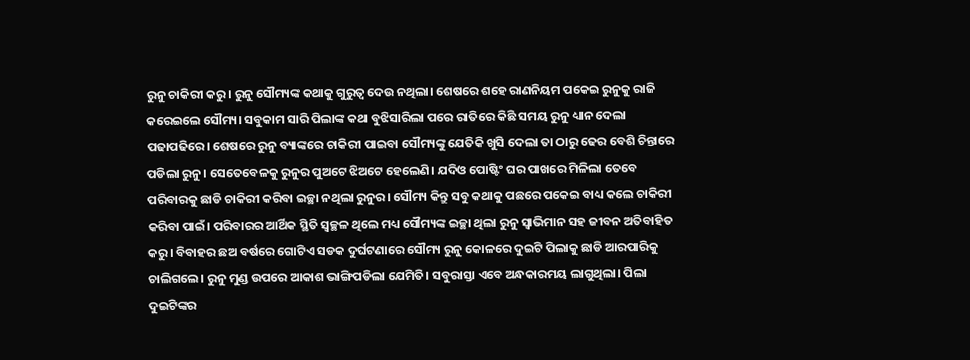ରୁନୁ ଚାକିରୀ କରୁ। ରୁନୁ ସୌମ୍ୟଙ୍କ କଥାକୁ ଗୁରୁତ୍ୱ ଦେଉ ନଥିଲା। ଶେଷରେ ଶହେ ରାଣନିୟମ ପକେଇ ରୁନୁକୁ ରାଜି କରେଇଲେ ସୌମ୍ୟ। ସବୁକାମ ସାରି ପିଲାଙ୍କ କଥା ବୁଝିସାରିଲା ପରେ ରାତିରେ କିଛି ସମୟ ରୁନୁ ଧ୍ୟାନ ଦେଲା ପଢାପଢିରେ। ଶେଷରେ ରୁନୁ ବ୍ୟାଙ୍କରେ ଚାକିରୀ ପାଇବା ସୌମ୍ୟଙ୍କୁ ଯେତିକି ଖୁସି ଦେଲା ତା ଠାରୁ ଢେର ବେଶି ଚିନ୍ତାରେ ପଡିଲା ରୁନୁ। ସେତେବେଳକୁ ରୁନୁର ପୁଅଟେ ଝିଅଟେ ହେଲେଣି। ଯଦିଓ ପୋଷ୍ଟିଂ ଘର ପାଖରେ ମିଳିଲା ତେବେ ପରିବାରକୁ ଛାଡି ଚାକିରୀ କରିବା ଇଚ୍ଛା ନଥିଲା ରୁନୁର। ସୌମ୍ୟ କିନ୍ତୁ ସବୁ କଥାକୁ ପଛରେ ପକେଇ ବାଧ୍ୟ କଲେ ଚାକିରୀ କରିବା ପାଇଁ। ପରିବାରର ଆର୍ଥିକ ସ୍ଥିତି ସ୍ଵଚ୍ଛଳ ଥିଲେ ମଧ୍ୟ ସୌମ୍ୟଙ୍କ ଇଚ୍ଛା ଥିଲା ରୁନୁ ସ୍ୱାଭିମାନ ସହ ଜୀବନ ଅତିବାହିତ କରୁ। ବିବାହର ଛଅ ବର୍ଷରେ ଗୋଟିଏ ସଡକ ଦୁର୍ଘଟଣାରେ ସୌମ୍ୟ ରୁନୁ କୋଳରେ ଦୁଇଟି ପିଲାକୁ ଛାଡି ଆରପାରିକୁ ଚାଲିଗଲେ। ରୁନୁ ମୁଣ୍ଡ ଉପରେ ଆକାଶ ଭାଙ୍ଗିପଡିଲା ଯେମିତି। ସବୁରାସ୍ତା ଏବେ ଅନ୍ଧକାରମୟ ଲାଗୁଥିଲା। ପିଲା ଦୁଇଟିଙ୍କର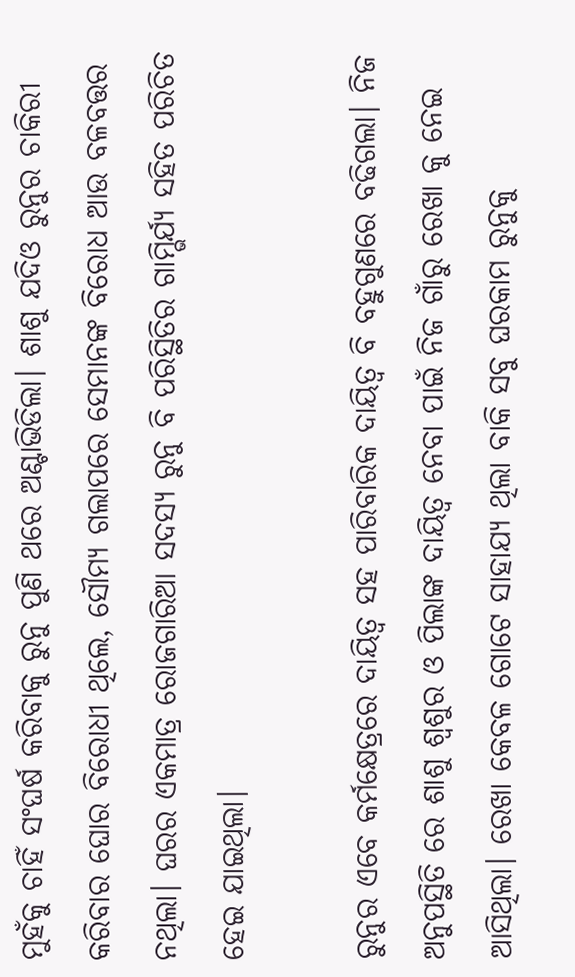ମୁହଁକୁ ଚାହିଁ ସଂଘର୍ଷ କରିବାକୁ ରୁନୁ ପୁଣି ଥରେ ଅଣ୍ଟାଭିଡିଲା। ଶାଶୁ ଯଦିଓ ରୁନୁର ଚାକିରୀ କରିବାର ଘୋର ବିରୋଧୀ ଥିଲେ, ସୌମ୍ୟ ଗଲାପରେ ସେମାନଙ୍କ ବିରୋଧ ଆଉ ବଳବତ୍ତର ନଥିଲା। ଘରର ଏକମାତ୍ର ରୋଜଗାରିଆ ସଦସ୍ୟ ରୁନୁ ବି ପରିସ୍ଥିତିର ଗାମ୍ଭିର୍ଯ୍ୟ ସହିତ ପରିଚିତ ହେଇ ଯାଇଥିଲା।

ରୁନୁର ଏବେ କର୍ମକ୍ଷେତ୍ରରେ ଦାୟିତ୍ବ ସହ ପାରିବାରିକ ଦାୟିତ୍ୱ ବି ବହୁଗୁଣରେ ବଢିଗଲା। ନିଜ ଅନୁପସ୍ଥିତି ରେ ଶାଶୁ ଶ୍ୱଶୁର ଓ ପିଲାଙ୍କ ଦାୟିତ୍ୱ ନେବା ପାଇଁ ନିଜ ଗାଁରୁ ରେଖା କୁ ନେଇ ଆସିଥିଲା। ରେଖା କେବଳ ଗୋଟେ ସାହାଯ୍ୟ ଥିଲା ବାକି ସବୁ ଘରକାମ ରୁନୁକୁ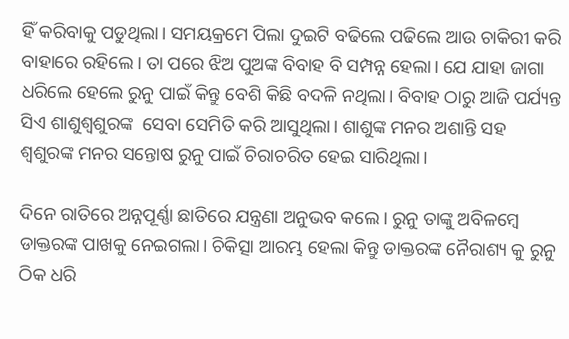ହିଁ କରିବାକୁ ପଡୁଥିଲା। ସମୟକ୍ରମେ ପିଲା ଦୁଇଟି ବଢିଲେ ପଢିଲେ ଆଉ ଚାକିରୀ କରି ବାହାରେ ରହିଲେ। ତା ପରେ ଝିଅ ପୁଅଙ୍କ ବିବାହ ବି ସମ୍ପନ୍ନ ହେଲା। ଯେ ଯାହା ଜାଗା ଧରିଲେ ହେଲେ ରୁନୁ ପାଇଁ କିନ୍ତୁ ବେଶି କିଛି ବଦଳି ନଥିଲା। ବିବାହ ଠାରୁ ଆଜି ପର୍ଯ୍ୟନ୍ତ ସିଏ ଶାଶୁଶ୍ୱଶୁରଙ୍କ  ସେବା ସେମିତି କରି ଆସୁଥିଲା। ଶାଶୁଙ୍କ ମନର ଅଶାନ୍ତି ସହ ଶ୍ୱଶୁରଙ୍କ ମନର ସନ୍ତୋଷ ରୁନୁ ପାଇଁ ଚିରାଚରିତ ହେଇ ସାରିଥିଲା।

ଦିନେ ରାତିରେ ଅନ୍ନପୂର୍ଣ୍ଣା ଛାତିରେ ଯନ୍ତ୍ରଣା ଅନୁଭବ କଲେ। ରୁନୁ ତାଙ୍କୁ ଅବିଳମ୍ବେ ଡାକ୍ତରଙ୍କ ପାଖକୁ ନେଇଗଲା। ଚିକିତ୍ସା ଆରମ୍ଭ ହେଲା କିନ୍ତୁ ଡାକ୍ତରଙ୍କ ନୈରାଶ୍ୟ କୁ ରୁନୁ ଠିକ ଧରି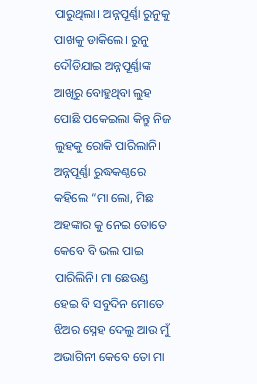ପାରୁଥିଲା। ଅନ୍ନପୂର୍ଣ୍ଣା ରୁନୁକୁ ପାଖକୁ ଡାକିଲେ। ରୁନୁ ଦୌଡିଯାଇ ଅନ୍ନପୂର୍ଣ୍ଣାଙ୍କ ଆଖିରୁ ବୋହୁଥିବା ଲୁହ ପୋଛି ପକେଇଲା କିନ୍ତୁ ନିଜ ଲୁହକୁ ରୋକି ପାରିଲାନି। ଅନ୍ନପୂର୍ଣ୍ଣା ରୁଦ୍ଧକଣ୍ଠରେ କହିଲେ “ମା ଲୋ, ମିଛ ଅହଙ୍କାର କୁ ନେଇ ତୋତେ କେବେ ବି ଭଲ ପାଇ ପାରିଲିନି। ମା ଛେଉଣ୍ଡ ହେଇ ବି ସବୁଦିନ ମୋତେ ଝିଅର ସ୍ନେହ ଦେଲୁ ଆଉ ମୁଁ ଅଭାଗିନୀ କେବେ ତୋ ମା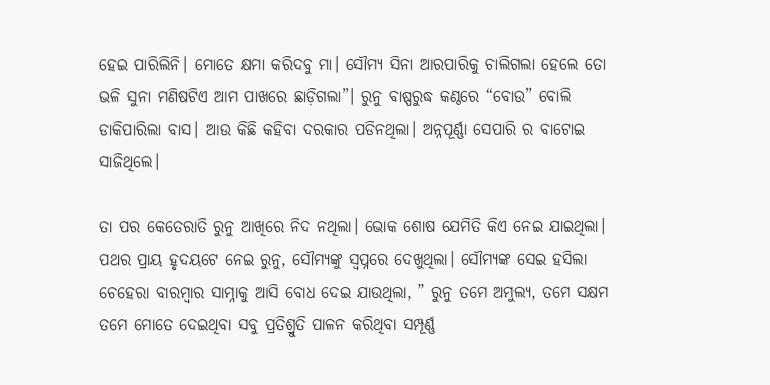ହେଇ ପାରିଲିନି। ମୋତେ କ୍ଷମା କରିଦବୁ ମା। ସୌମ୍ୟ ସିନା ଆରପାରିକୁ ଚାଲିଗଲା ହେଲେ ତୋ ଭଳି ସୁନା ମଣିଷଟିଏ ଆମ ପାଖରେ ଛାଡ଼ିଗଲା”। ରୁନୁ ବାଷ୍ପରୁଦ୍ଧ କଣ୍ଠରେ “ବୋଉ” ବୋଲି ଡାକିପାରିଲା ବାସ। ଆଉ କିଛି କହିବା ଦରକାର ପଡିନଥିଲା। ଅନ୍ନପୂର୍ଣ୍ଣା ସେପାରି ର ବାଟୋଇ ସାଜିଥିଲେ।

ତା ପର କେତେରାତି ରୁନୁ ଆଖିରେ ନିଦ ନଥିଲା। ଭୋକ ଶୋଷ ଯେମିତି କିଏ ନେଇ ଯାଇଥିଲା। ପଥର ପ୍ରାୟ ହୃଦୟଟେ ନେଇ ରୁନୁ, ସୌମ୍ୟଙ୍କୁ ସ୍ୱପ୍ନରେ ଦେଖୁଥିଲା। ସୌମ୍ୟଙ୍କ ସେଇ ହସିଲା ଚେହେରା ବାରମ୍ବାର ସାମ୍ନାକୁ ଆସି ବୋଧ ଦେଇ ଯାଉଥିଲା, ” ରୁନୁ ତମେ ଅମୁଲ୍ୟ, ତମେ ସକ୍ଷମ ତମେ ମୋତେ ଦେଇଥିବା ସବୁ ପ୍ରତିଶ୍ରୁତି ପାଳନ କରିଥିବା ସମ୍ପୂର୍ଣ୍ଣ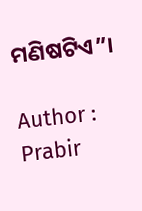ମଣିଷଟିଏ”।

Author : Prabir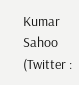Kumar Sahoo (Twitter :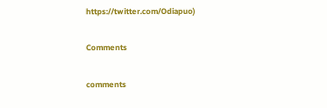https://twitter.com/Odiapuo)

Comments

comments